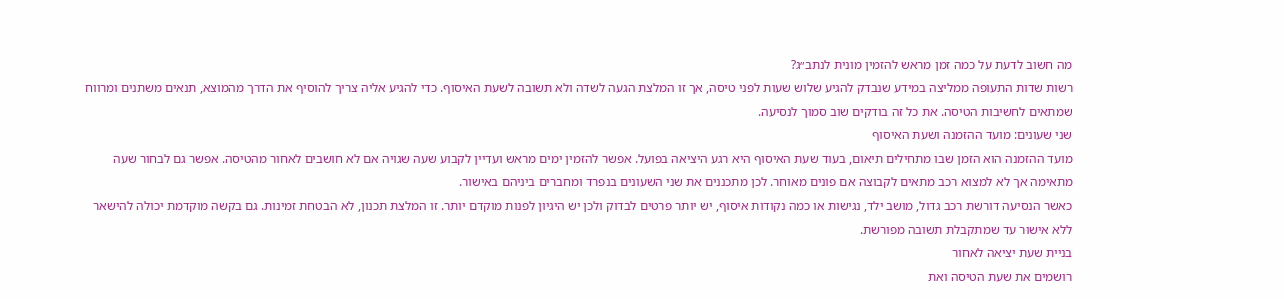מה חשוב לדעת על כמה זמן מראש להזמין מונית לנתב״ג?
רשות שדות התעופה ממליצה במידע שנבדק להגיע שלוש שעות לפני טיסה, אך זו המלצת הגעה לשדה ולא תשובה לשעת האיסוף. כדי להגיע אליה צריך להוסיף את הדרך מהמוצא, תנאים משתנים ומרווח שמתאים לחשיבות הטיסה. את כל זה בודקים שוב סמוך לנסיעה.
שני שעונים: מועד ההזמנה ושעת האיסוף
מועד ההזמנה הוא הזמן שבו מתחילים תיאום, בעוד שעת האיסוף היא רגע היציאה בפועל. אפשר להזמין ימים מראש ועדיין לקבוע שעה שגויה אם לא חושבים לאחור מהטיסה. אפשר גם לבחור שעה מתאימה אך לא למצוא רכב מתאים לקבוצה אם פונים מאוחר. לכן מתכננים את שני השעונים בנפרד ומחברים ביניהם באישור.
כאשר הנסיעה דורשת רכב גדול, מושב ילד, נגישות או כמה נקודות איסוף, יש יותר פרטים לבדוק ולכן יש היגיון לפנות מוקדם יותר. זו המלצת תכנון, לא הבטחת זמינות. גם בקשה מוקדמת יכולה להישאר ללא אישור עד שמתקבלת תשובה מפורשת.
בניית שעת יציאה לאחור
רושמים את שעת הטיסה ואת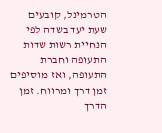הטרמינל, קובעים שעת יעד בשדה לפי הנחיית רשות שדות התעופה וחברת התעופה, ואז מוסיפים זמן דרך ומרווח. זמן הדרך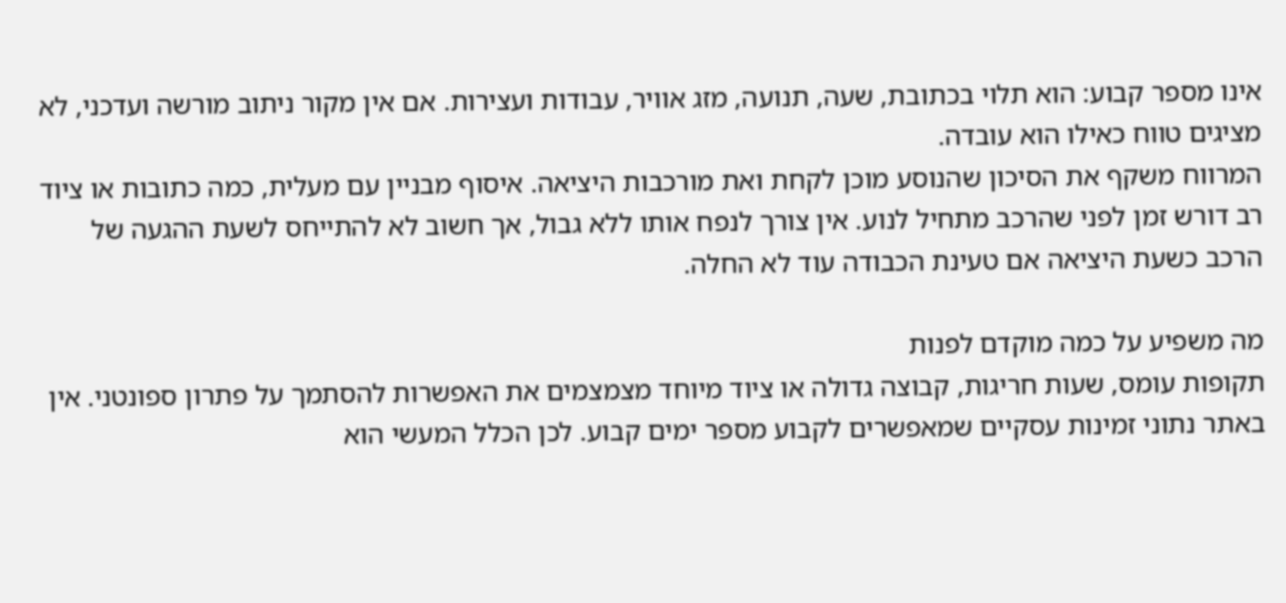אינו מספר קבוע: הוא תלוי בכתובת, שעה, תנועה, מזג אוויר, עבודות ועצירות. אם אין מקור ניתוב מורשה ועדכני, לא מציגים טווח כאילו הוא עובדה.
המרווח משקף את הסיכון שהנוסע מוכן לקחת ואת מורכבות היציאה. איסוף מבניין עם מעלית, כמה כתובות או ציוד רב דורש זמן לפני שהרכב מתחיל לנוע. אין צורך לנפח אותו ללא גבול, אך חשוב לא להתייחס לשעת ההגעה של הרכב כשעת היציאה אם טעינת הכבודה עוד לא החלה.

מה משפיע על כמה מוקדם לפנות
תקופות עומס, שעות חריגות, קבוצה גדולה או ציוד מיוחד מצמצמים את האפשרות להסתמך על פתרון ספונטני. אין באתר נתוני זמינות עסקיים שמאפשרים לקבוע מספר ימים קבוע. לכן הכלל המעשי הוא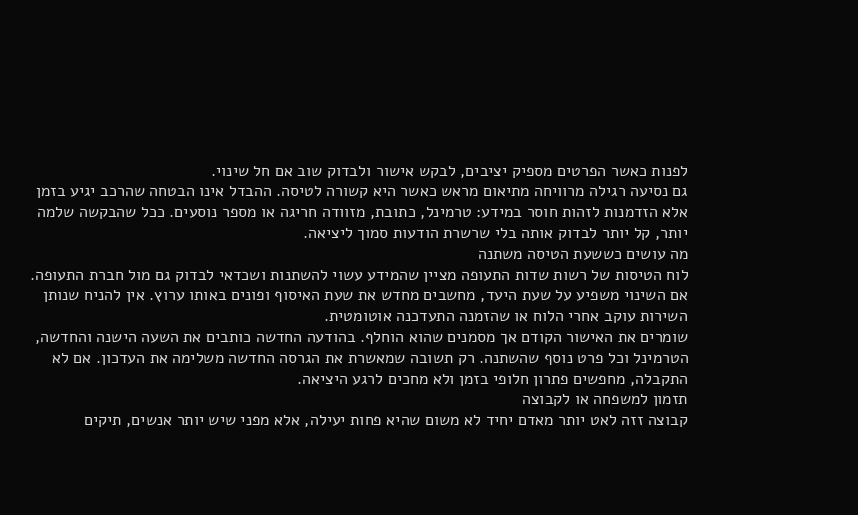לפנות כאשר הפרטים מספיק יציבים, לבקש אישור ולבדוק שוב אם חל שינוי.
גם נסיעה רגילה מרוויחה מתיאום מראש כאשר היא קשורה לטיסה. ההבדל אינו הבטחה שהרכב יגיע בזמן אלא הזדמנות לזהות חוסר במידע: טרמינל, כתובת, מזוודה חריגה או מספר נוסעים. ככל שהבקשה שלמה יותר, קל יותר לבדוק אותה בלי שרשרת הודעות סמוך ליציאה.
מה עושים כששעת הטיסה משתנה
לוח הטיסות של רשות שדות התעופה מציין שהמידע עשוי להשתנות ושכדאי לבדוק גם מול חברת התעופה. אם השינוי משפיע על שעת היעד, מחשבים מחדש את שעת האיסוף ופונים באותו ערוץ. אין להניח שנותן השירות עוקב אחרי הלוח או שהזמנה התעדכנה אוטומטית.
שומרים את האישור הקודם אך מסמנים שהוא הוחלף. בהודעה החדשה כותבים את השעה הישנה והחדשה, הטרמינל וכל פרט נוסף שהשתנה. רק תשובה שמאשרת את הגרסה החדשה משלימה את העדכון. אם לא התקבלה, מחפשים פתרון חלופי בזמן ולא מחכים לרגע היציאה.
תזמון למשפחה או לקבוצה
קבוצה זזה לאט יותר מאדם יחיד לא משום שהיא פחות יעילה, אלא מפני שיש יותר אנשים, תיקים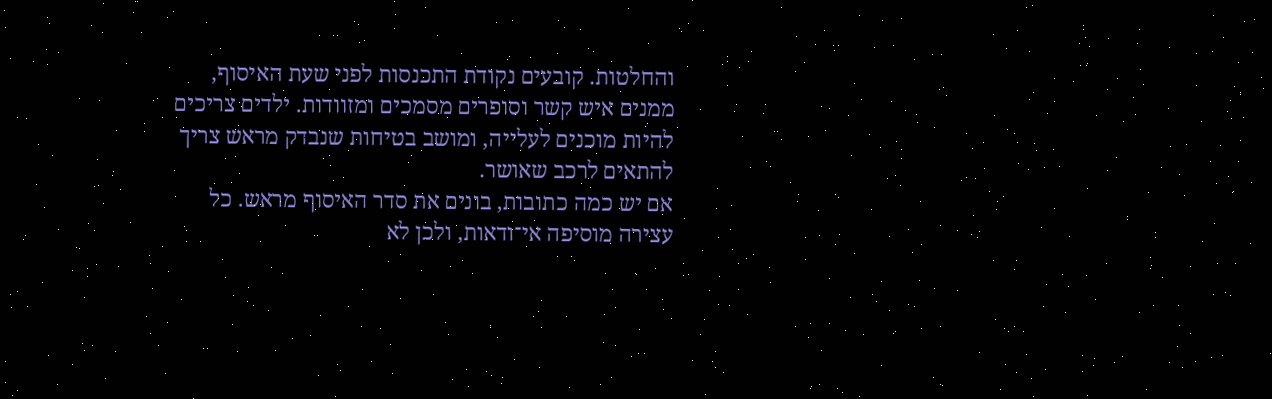והחלטות. קובעים נקודת התכנסות לפני שעת האיסוף, ממנים איש קשר וסופרים מסמכים ומזוודות. ילדים צריכים להיות מוכנים לעלייה, ומושב בטיחות שנבדק מראש צריך להתאים לרכב שאושר.
אם יש כמה כתובות, בונים את סדר האיסוף מראש. כל עצירה מוסיפה אי־ודאות, ולכן לא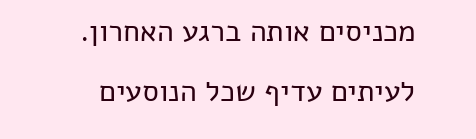מכניסים אותה ברגע האחרון. לעיתים עדיף שכל הנוסעים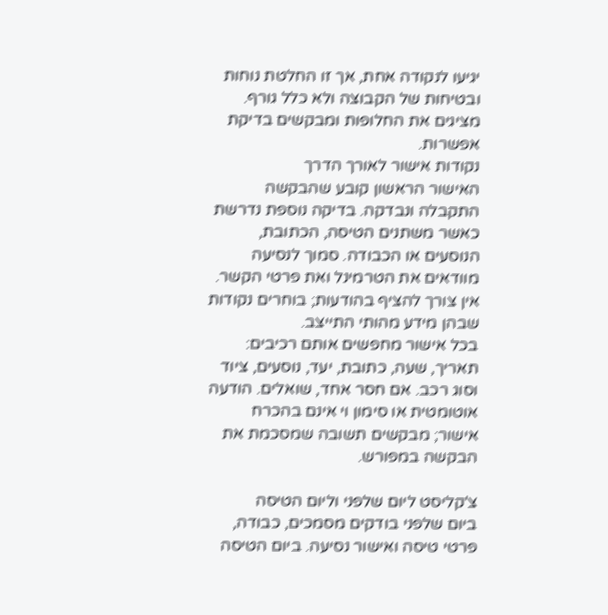יגיעו לנקודה אחת, אך זו החלטת נוחות ובטיחות של הקבוצה ולא כלל גורף. מציגים את החלופות ומבקשים בדיקת אפשרות.
נקודות אישור לאורך הדרך
האישור הראשון קובע שהבקשה התקבלה ונבדקה. בדיקה נוספת נדרשת כאשר משתנים הטיסה, הכתובת, הנוסעים או הכבודה. סמוך לנסיעה מוודאים את הטרמינל ואת פרטי הקשר. אין צורך להציף בהודעות; בוחרים נקודות שבהן מידע מהותי התייצב.
בכל אישור מחפשים אותם רכיבים: תאריך, שעה, כתובת, יעד, נוסעים, ציוד וסוג רכב. אם חסר אחד, שואלים. הודעה אוטומטית או סימון וי אינם בהכרח אישור; מבקשים תשובה שמסכמת את הבקשה במפורש.

צ'קליסט ליום שלפני וליום הטיסה
ביום שלפני בודקים מסמכים, כבודה, פרטי טיסה ואישור נסיעה. ביום הטיסה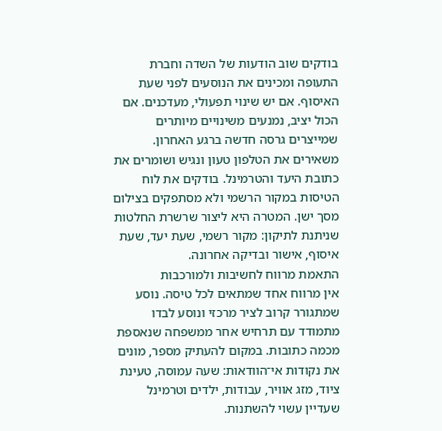בודקים שוב הודעות של השדה וחברת התעופה ומכינים את הנוסעים לפני שעת האיסוף. אם יש שינוי תפעולי, מעדכנים. אם הכול יציב, נמנעים משינויים מיותרים שמייצרים גרסה חדשה ברגע האחרון.
משאירים את הטלפון טעון ונגיש ושומרים את כתובת היעד והטרמינל. בודקים את לוח הטיסות במקור הרשמי ולא מסתפקים בצילום מסך ישן. המטרה היא ליצור שרשרת החלטות שניתנת לתיקון: מקור רשמי, שעת יעד, שעת איסוף, אישור ובדיקה אחרונה.
התאמת מרווח לחשיבות ולמורכבות
אין מרווח אחד שמתאים לכל טיסה. נוסע שמתגורר קרוב לציר מרכזי ונוסע לבדו מתמודד עם תרחיש אחר ממשפחה שנאספת מכמה כתובות. במקום להעתיק מספר, מונים את נקודות אי־הוודאות: שעה עמוסה, טעינת ציוד, מזג אוויר, עבודות, ילדים וטרמינל שעדיין עשוי להשתנות.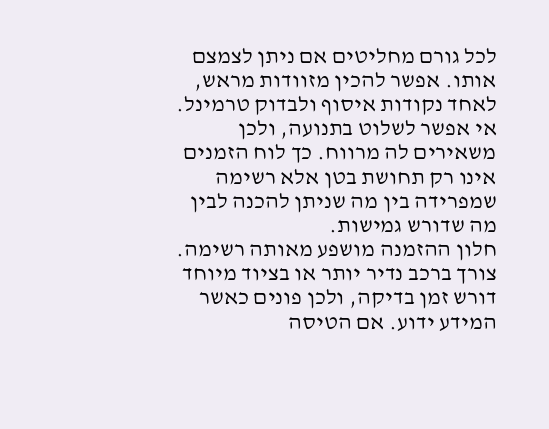לכל גורם מחליטים אם ניתן לצמצם אותו. אפשר להכין מזוודות מראש, לאחד נקודות איסוף ולבדוק טרמינל. אי אפשר לשלוט בתנועה, ולכן משאירים לה מרווח. כך לוח הזמנים אינו רק תחושת בטן אלא רשימה שמפרידה בין מה שניתן להכנה לבין מה שדורש גמישות.
חלון ההזמנה מושפע מאותה רשימה. צורך ברכב נדיר יותר או בציוד מיוחד דורש זמן בדיקה, ולכן פונים כאשר המידע ידוע. אם הטיסה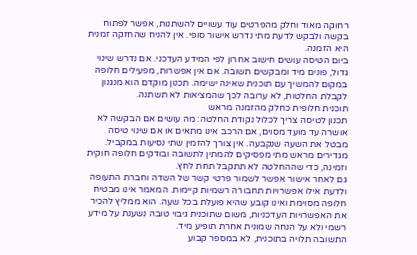רחוקה מאוד וחלק מהפרטים עוד עשויים להשתנות, אפשר לפתוח בקשה ולבקש לדעת מתי נדרש אישור סופי. אין להניח שהחזקה זמנית היא הזמנה.
ביום הטיסה עושים חישוב אחרון לפי המידע העדכני. אם נדרש שינוי גדול, פונים מיד ומבקשים תשובה. אם אין אפשרות, מפעילים חלופה במקום להמשיך עם תוכנית שאינה ישימה. תכנון מוקדם הוא מנגנון לקבלת החלטות, לא ערובה לכך שהמציאות לא תשתנה.
תוכנית חלופית כחלק מהזמנה מראש
תכנון לטיסה צריך לכלול נקודת החלטה: מה עושים אם הבקשה לא אושרה עד מועד מסוים, אם הרכב אינו מתאים או אם שינוי טיסה מבטל את השעה שנקבעה. אין צורך להזמין שתי נסיעות במקביל. מגדירים מראש מתי מפסיקים להמתין לתשובה ובודקים חלופה חוקית וזמינה, כדי שההחלטה לא תתקבל תחת לחץ.
גם לאחר אישור אפשר לשמור פרטי קשר של השדה וחברת התעופה ולדעת אילו אפשרויות תחבורה רשמיות קיימות. המאמר אינו מבטיח חלופה מסוימת ואינו קובע שהיא פועלת בכל שעה. הוא ממליץ להכיר את האפשרויות העדכניות, משום שתוכנית גיבוי טובה נשענת על מידע רשמי ולא על הנחה שמונית אחרת תופיע מיד.
התשובה תלויה בתוכנית, לא במספר קבוע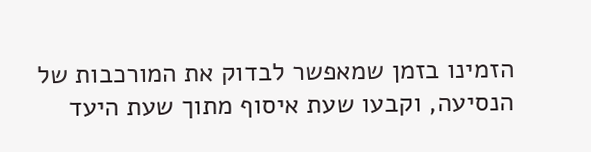הזמינו בזמן שמאפשר לבדוק את המורכבות של הנסיעה, וקבעו שעת איסוף מתוך שעת היעד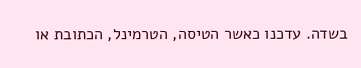בשדה. עדכנו כאשר הטיסה, הטרמינל, הכתובת או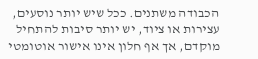הכבודה משתנים. ככל שיש יותר נוסעים, עצירות או ציוד, יש יותר סיבות להתחיל מוקדם, אך אף חלון אינו אישור אוטומטי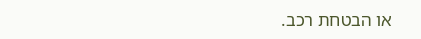או הבטחת רכב.